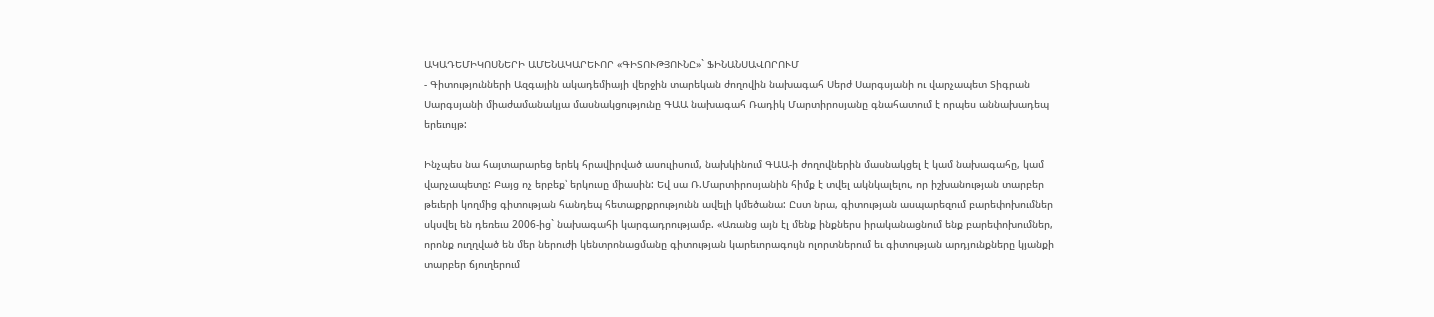ԱԿԱԴԵՄԻԿՈՍՆԵՐԻ ԱՄԵՆԱԿԱՐԵՒՈՐ «ԳԻՏՈՒԹՅՈՒՆԸ»` ՖԻՆԱՆՍԱՎՈՐՈՒՄ
- Գիտությունների Ազգային ակադեմիայի վերջին տարեկան ժողովին նախագահ Սերժ Սարգսյանի ու վարչապետ Տիգրան Սարգսյանի միաժամանակյա մասնակցությունը ԳԱԱ նախագահ Ռադիկ Մարտիրոսյանը գնահատում է որպես աննախադեպ երեւույթ:

Ինչպես նա հայտարարեց երեկ հրավիրված ասուլիսում, նախկինում ԳԱԱ-ի ժողովներին մասնակցել է կամ նախագահը, կամ վարչապետը: Բայց ոչ երբեք՝ երկուսը միասին: Եվ սա Ռ.Մարտիրոսյանին հիմք է տվել ակնկալելու, որ իշխանության տարբեր թեւերի կողմից գիտության հանդեպ հետաքրքրությունն ավելի կմեծանա: Ըստ նրա, գիտության ասպարեզում բարեփոխումներ սկսվել են դեռեւս 2006-ից` նախագահի կարգադրությամբ. «Առանց այն էլ մենք ինքներս իրականացնում ենք բարեփոխումներ, որոնք ուղղված են մեր ներուժի կենտրոնացմանը գիտության կարեւորագույն ոլորտներում եւ գիտության արդյունքները կյանքի տարբեր ճյուղերում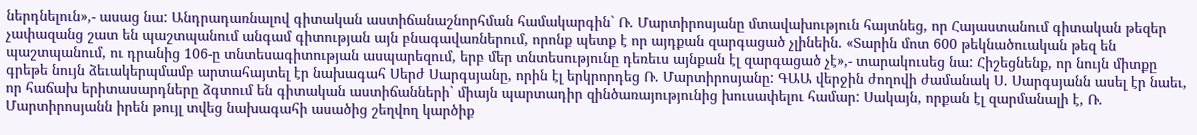ներդնելուն»,- ասաց նա: Անդրադառնալով գիտական աստիճանաշնորհման համակարգին` Ռ. Մարտիրոսյանը մտավախություն հայտնեց, որ Հայաստանում գիտական թեզեր չափազանց շատ են պաշտպանում անգամ գիտության այն բնագավառներում, որոնք պետք է որ այդքան զարգացած չլինեին. «Տարին մոտ 600 թեկնածուական թեզ են պաշտպանում, ու դրանից 106-ը տնտեսագիտության ասպարեզում, երբ մեր տնտեսությունը դեռեւս այնքան էլ զարգացած չէ»,- տարակուսեց նա: Հիշեցնենք, որ նույն միտքը գրեթե նույն ձեւակերպմամբ արտահայտել էր նախագահ Սերժ Սարգսյանը, որին էլ երկրորդեց Ռ. Մարտիրոսյանը: ԳԱԱ վերջին ժողովի ժամանակ Ս. Սարգսյանն ասել էր նաեւ, որ հաճախ երիտասարդները ձգտում են գիտական աստիճանների` միայն պարտադիր զինծառայությունից խուսափելու համար: Սակայն, որքան էլ զարմանալի է, Ռ. Մարտիրոսյանն իրեն թույլ տվեց նախագահի ասածից շեղվող կարծիք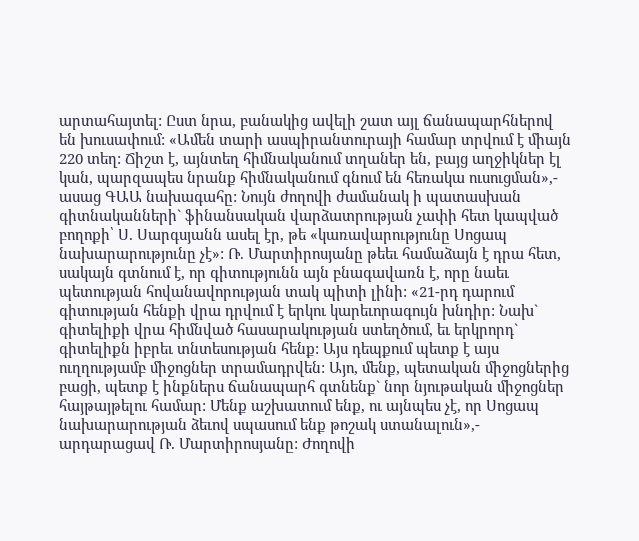արտահայտել: Ըստ նրա, բանակից ավելի շատ այլ ճանապարհներով են խուսափում: «Ամեն տարի ասպիրանտուրայի համար տրվում է միայն 220 տեղ: Ճիշտ է, այնտեղ հիմնականում տղաներ են, բայց աղջիկներ էլ կան, պարզապես նրանք հիմնականում գնում են հեռակա ուսուցման»,- ասաց ԳԱԱ նախագահը: Նույն ժողովի ժամանակ ի պատասխան գիտնականների` ֆինանսական վարձատրության չափի հետ կապված բողոքի՝ Ս. Սարգսյանն ասել էր, թե «կառավարությունը Սոցապ նախարարությունը չէ»: Ռ. Մարտիրոսյանը թեեւ համաձայն է դրա հետ, սակայն գտնում է, որ գիտությունն այն բնագավառն է, որը նաեւ պետության հովանավորության տակ պիտի լինի: «21-րդ դարում գիտության հենքի վրա դրվում է երկու կարեւորագույն խնդիր: Նախ` գիտելիքի վրա հիմնված հասարակության ստեղծում, եւ երկրորդ` գիտելիքն իբրեւ տնտեսության հենք: Այս դեպքում պետք է այս ուղղությամբ միջոցներ տրամադրվեն: Այո, մենք, պետական միջոցներից բացի, պետք է ինքներս ճանապարհ գտնենք` նոր նյութական միջոցներ հայթայթելու համար: Մենք աշխատում ենք, ու այնպես չէ, որ Սոցապ նախարարության ձեւով սպասում ենք թոշակ ստանալուն»,- արդարացավ Ռ. Մարտիրոսյանը: Ժողովի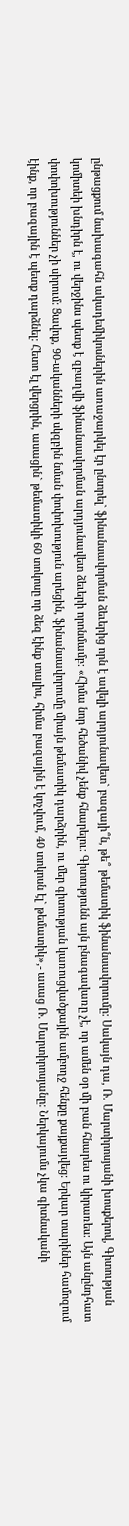ընթացքում նախագահն ակադեմիկոսներին առաջարկել էր ընտրել` ֆինանսավորման ձեւերից որն է ավելի արդյունավետ` բազայի՞ն, թե՞ թեմատիկ ֆինանսավորումը: Սակայն դա, Ռ. Մարտիրոսյանի խոսքերով, Գիտության կոմիտեի խնդիրն է, ու վերջինս պետք է զբաղվի ֆինանսավորման արդյունավետ ձեւերի որոնմամբ: «Հիմա նոր հեծանիվ չենք հնարելու: Գիտությունն այն բնագավառը չէ, որ ամեն օր մի բան հնարես ու կիրառես: Այն անընդհատ փոփոխություններ չի սիրում: Ցավոք, 90-ականների սկզբին նման փոփոխություն արեցին, ֆինանսավորումը միայն թեմատիկ դարձրին, ու մեր գիտության կառուցվածքային ամբողջ հենքը քայքայվեց: Երկար տարիներ համոզում էինք, որ բազային է պետք դարձնել: Հետո էլ վերցրին, ասացին` թեմատիկի 60 տոկոսը որ ձեզ էինք տալիս, հիմա բազային է կոչվում, 40 տոկոսն էլ` թեմատիկ»,- ասաց Ռ. Մարտիրոսյանը: Ներկայումս չկա գիտնականի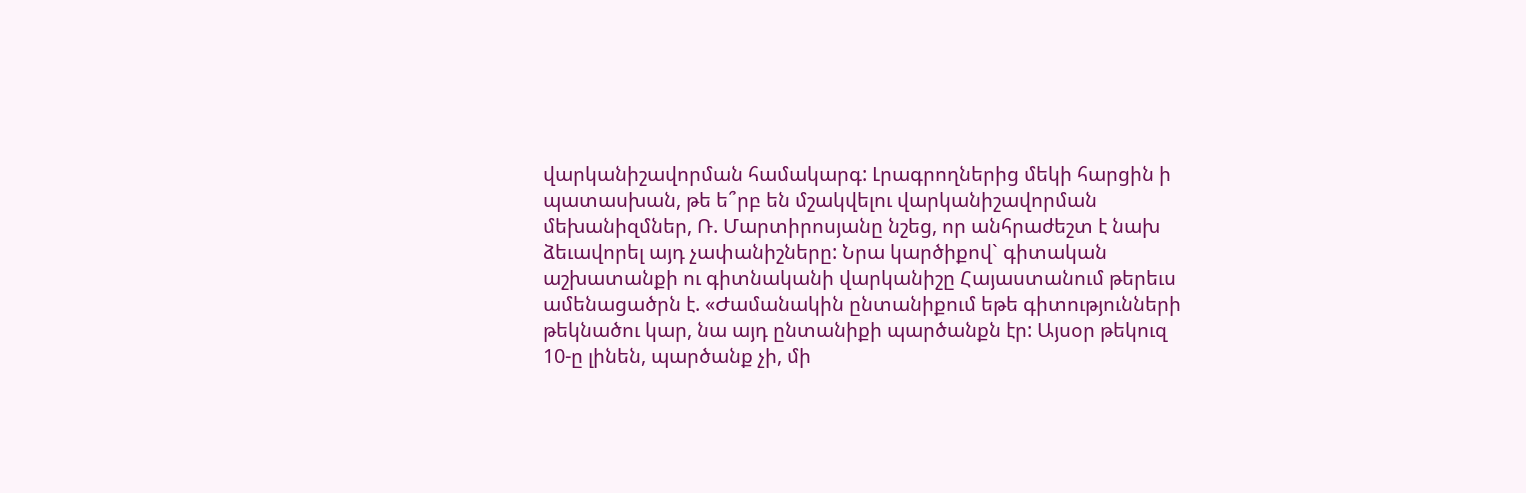վարկանիշավորման համակարգ: Լրագրողներից մեկի հարցին ի պատասխան, թե ե՞րբ են մշակվելու վարկանիշավորման մեխանիզմներ, Ռ. Մարտիրոսյանը նշեց, որ անհրաժեշտ է նախ ձեւավորել այդ չափանիշները: Նրա կարծիքով` գիտական աշխատանքի ու գիտնականի վարկանիշը Հայաստանում թերեւս ամենացածրն է. «Ժամանակին ընտանիքում եթե գիտությունների թեկնածու կար, նա այդ ընտանիքի պարծանքն էր: Այսօր թեկուզ 10-ը լինեն, պարծանք չի, մի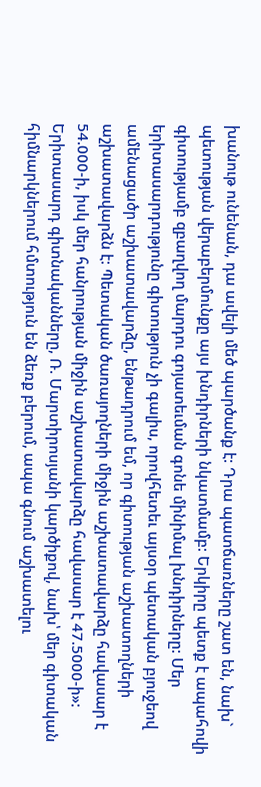խանութ ունենան, դա ավելի մեծ պարծանք է: Դրա պատճառները շատ են, նախ` պետության վերաբերմունքը այս խնդիրների նկատմամբ: Երկիրը պետք է ապահովի գիտությամբ զբաղվող մարդու գոյատեւման գոնե մինիմալ խնդիրները: Մեր երիտասարդությունը գիտություն չի գալիս, որովհետեւ այսօր պետական բյուջեով ամենացածր աշխատավարձը, ենթադրում եմ, որ գիտության աշխատողների աշխատավարձն է: Պետական ծառայողների միջին աշխատավարձը հավասար է 54.000-ի, իսկ մեր հանրության միջին աշխատավարձը հավասար է 47.5000-ի»: Երիտասարդ գիտնականները, Ռ. Մարտիրոսյանի կարծիքով, նախ՝ մեր գիտական հիմնարկներում հմտություն են ձեռք բերում, ապա գնում աշխատելու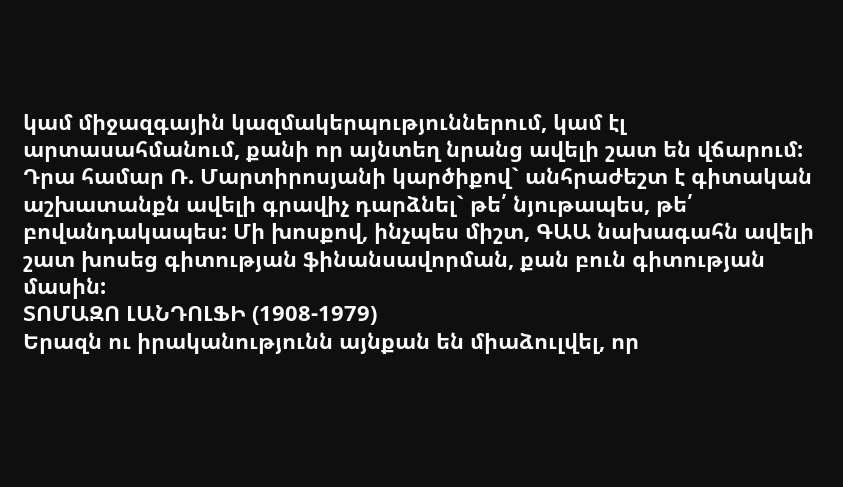կամ միջազգային կազմակերպություններում, կամ էլ արտասահմանում, քանի որ այնտեղ նրանց ավելի շատ են վճարում: Դրա համար Ռ. Մարտիրոսյանի կարծիքով` անհրաժեշտ է գիտական աշխատանքն ավելի գրավիչ դարձնել` թե՛ նյութապես, թե՛ բովանդակապես: Մի խոսքով, ինչպես միշտ, ԳԱԱ նախագահն ավելի շատ խոսեց գիտության ֆինանսավորման, քան բուն գիտության մասին:
ՏՈՄԱԶՈ ԼԱՆԴՈԼՖԻ (1908-1979)
Երազն ու իրականությունն այնքան են միաձուլվել, որ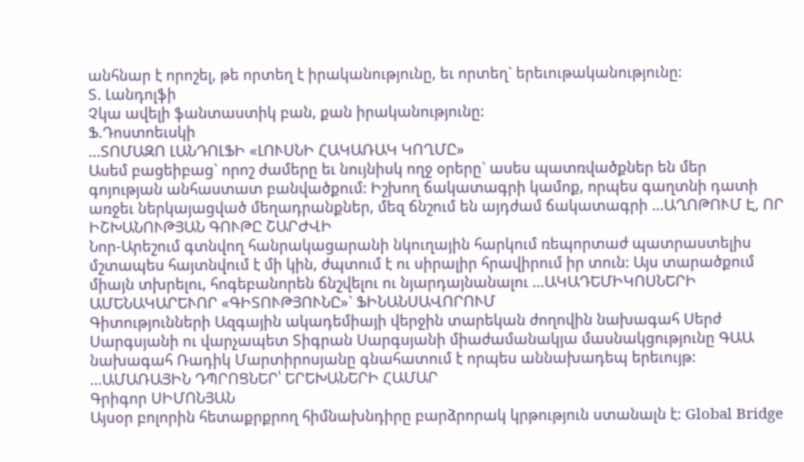անհնար է որոշել, թե որտեղ է իրականությունը, եւ որտեղ` երեւութականությունը:
Տ. Լանդոլֆի
Չկա ավելի ֆանտաստիկ բան, քան իրականությունը:
Ֆ.Դոստոեւսկի
...ՏՈՄԱԶՈ ԼԱՆԴՈԼՖԻ «ԼՈՒՍՆԻ ՀԱԿԱՌԱԿ ԿՈՂՄԸ»
Ասեմ բացեիբաց` որոշ ժամերը եւ նույնիսկ ողջ օրերը` ասես պատռվածքներ են մեր գոյության անհաստատ բանվածքում: Իշխող ճակատագրի կամոք, որպես գաղտնի դատի առջեւ ներկայացված մեղադրանքներ, մեզ ճնշում են այդժամ ճակատագրի ...ԱՂՈԹՈՒՄ Է, ՈՐ ԻՇԽԱՆՈՒԹՅԱՆ ԳՈՒԹԸ ՇԱՐԺՎԻ
Նոր-Արեշում գտնվող հանրակացարանի նկուղային հարկում ռեպորտաժ պատրաստելիս մշտապես հայտնվում է մի կին, ժպտում է ու սիրալիր հրավիրում իր տուն: Այս տարածքում միայն տխրելու, հոգեբանորեն ճնշվելու ու նյարդայնանալու ...ԱԿԱԴԵՄԻԿՈՍՆԵՐԻ ԱՄԵՆԱԿԱՐԵՒՈՐ «ԳԻՏՈՒԹՅՈՒՆԸ»` ՖԻՆԱՆՍԱՎՈՐՈՒՄ
Գիտությունների Ազգային ակադեմիայի վերջին տարեկան ժողովին նախագահ Սերժ Սարգսյանի ու վարչապետ Տիգրան Սարգսյանի միաժամանակյա մասնակցությունը ԳԱԱ նախագահ Ռադիկ Մարտիրոսյանը գնահատում է որպես աննախադեպ երեւույթ: ...ԱՄԱՌԱՅԻՆ ԴՊՐՈՑՆԵՐ՝ ԵՐԵԽԱՆԵՐԻ ՀԱՄԱՐ
Գրիգոր ՍԻՄՈՆՅԱՆ
Այսօր բոլորին հետաքրքրող հիմնախնդիրը բարձրորակ կրթություն ստանալն է: Global Bridge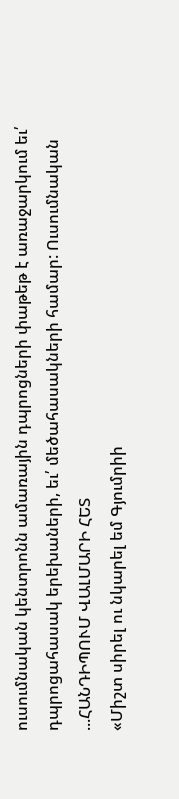ուսումնական կենտրոնն ամառային դպրոցների փաթեթ է առաջարկում եւ՛ դպրոցահասակ երեխաների, եւ՛ մեծահասակների համար: Ուսումնական ...ՀԱՆԴԻՊՈՒՄ ՎԱԼՄԱՐԻ ՀԵՏ
«Միշտ սիրել ու նկարել եմ Գյումրիի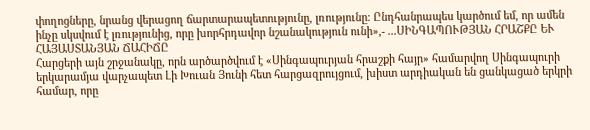փողոցները, նրանց վերացող ճարտարապետությունը, լռությունը։ Ընդհանրապես կարծում եմ, որ ամեն ինչը սկսվում է լռությունից, որը խորհրդավոր նշանակություն ունի»,- ...ՍԻՆԳԱՊՈՒԹՅԱՆ ՀՐԱՇՔԸ ԵՒ ՀԱՅԱՍՏԱՆՅԱՆ ՃԱՀԻՃԸ
Հարցերի այն շրջանակը, որն արծարծվում է «Սինգապուրյան հրաշքի հայր» համարվող Սինգապուրի երկարամյա վարչապետ Լի Խուան Յունի հետ հարցազրույցում, խիստ արդիական են ցանկացած երկրի համար, որը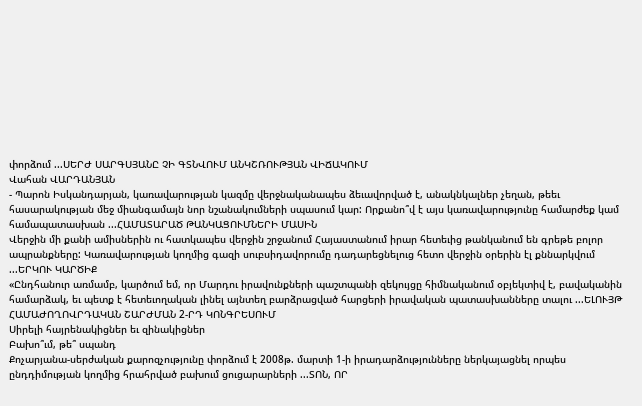փորձում ...ՍԵՐԺ ՍԱՐԳՍՅԱՆԸ ՉԻ ԳՏՆՎՈՒՄ ԱՆԿՇՌՈՒԹՅԱՆ ՎԻՃԱԿՈՒՄ
Վահան ՎԱՐԴԱՆՅԱՆ
- Պարոն Իսկանդարյան, կառավարության կազմը վերջնականապես ձեւավորված է, անակնկալներ չեղան, թեեւ հասարակության մեջ միանգամայն նոր նշանակումների սպասում կար: Որքանո՞վ է այս կառավարությունը համարժեք կամ համապատասխան ...ՀԱՄԱՏԱՐԱԾ ԹԱՆԿԱՑՈՒՄՆԵՐԻ ՄԱՍԻՆ
Վերջին մի քանի ամիսներին ու հատկապես վերջին շրջանում Հայաստանում իրար հետեւից թանկանում են գրեթե բոլոր ապրանքները: Կառավարության կողմից գազի սուբսիդավորումը դադարեցնելուց հետո վերջին օրերին էլ քննարկվում ...ԵՐԿՈՒ ԿԱՐԾԻՔ
«Ընդհանուր առմամբ, կարծում եմ, որ Մարդու իրավունքների պաշտպանի զեկույցը հիմնականում օբյեկտիվ է, բավականին համարձակ, եւ պետք է հետեւողական լինել այնտեղ բարձրացված հարցերի իրավական պատասխանները տալու ...ԵԼՈՒՅԹ ՀԱՄԱԺՈՂՈՎՐԴԱԿԱՆ ՇԱՐԺՄԱՆ 2-ՐԴ ԿՈՆԳՐԵՍՈՒՄ
Սիրելի հայրենակիցներ եւ զինակիցներ
Բախո՞ւմ, թե՞ սպանդ
Քոչարյանա-սերժական քարոզչությունը փորձում է 2008թ. մարտի 1-ի իրադարձությունները ներկայացնել որպես ընդդիմության կողմից հրահրված բախում ցուցարարների ...ՏՈՆ, ՈՐ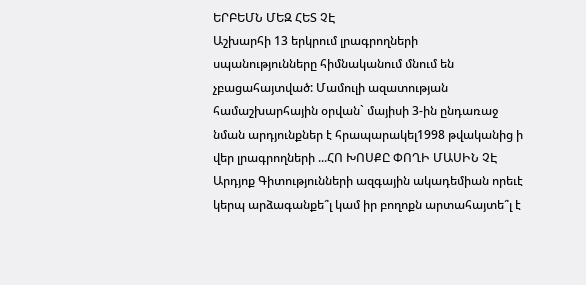ԵՐԲԵՄՆ ՄԵԶ ՀԵՏ ՉԷ
Աշխարհի 13 երկրում լրագրողների սպանությունները հիմնականում մնում են չբացահայտված: Մամուլի ազատության համաշխարհային օրվան` մայիսի 3-ին ընդառաջ նման արդյունքներ է հրապարակել1998 թվականից ի վեր լրագրողների ...ՀՈ ԽՈՍՔԸ ՓՈՂԻ ՄԱՍԻՆ ՉԷ
Արդյոք Գիտությունների ազգային ակադեմիան որեւէ կերպ արձագանքե՞լ կամ իր բողոքն արտահայտե՞լ է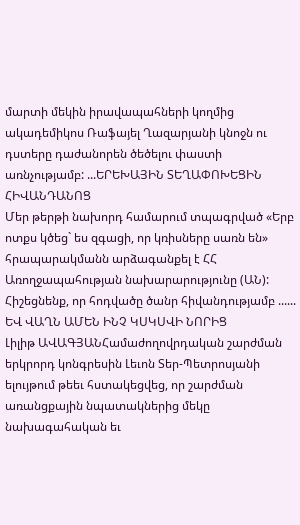մարտի մեկին իրավապահների կողմից ակադեմիկոս Ռաֆայել Ղազարյանի կնոջն ու դստերը դաժանորեն ծեծելու փաստի առնչությամբ: ...ԵՐԵԽԱՅԻՆ ՏԵՂԱՓՈԽԵՑԻՆ ՀԻՎԱՆԴԱՆՈՑ
Մեր թերթի նախորդ համարում տպագրված «Երբ ոտքս կծեց` ես զգացի, որ կռիսները սառն են» հրապարակմանն արձագանքել է ՀՀ Առողջապահության նախարարությունը (ԱՆ): Հիշեցնենք, որ հոդվածը ծանր հիվանդությամբ ...... ԵՎ ՎԱՂՆ ԱՄԵՆ ԻՆՉ ԿՍԿՍՎԻ ՆՈՐԻՑ
Լիլիթ ԱՎԱԳՅԱՆՀամաժողովրդական շարժման երկրորդ կոնգրեսին Լեւոն Տեր-Պետրոսյանի ելույթում թեեւ հստակեցվեց, որ շարժման առանցքային նպատակներից մեկը նախագահական եւ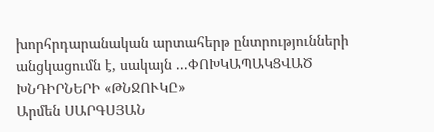խորհրդարանական արտահերթ ընտրությունների անցկացումն է, սակայն ...ՓՈԽԿԱՊԱԿՑՎԱԾ ԽՆԴԻՐՆԵՐԻ «ԹՆՋՈՒԿԸ»
Արմեն ՍԱՐԳՍՅԱՆ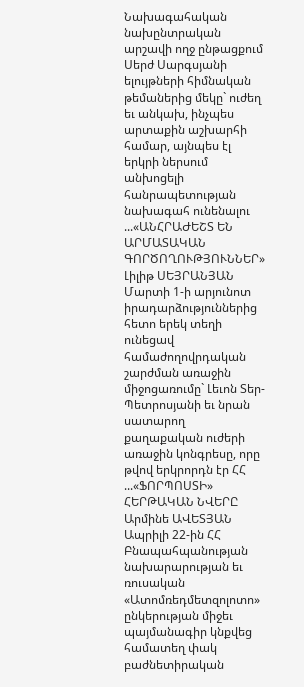Նախագահական նախընտրական արշավի ողջ ընթացքում Սերժ Սարգսյանի ելույթների հիմնական թեմաներից մեկը` ուժեղ եւ անկախ, ինչպես արտաքին աշխարհի համար, այնպես էլ երկրի ներսում անխոցելի հանրապետության նախագահ ունենալու ...«ԱՆՀՐԱԺԵՇՏ ԵՆ ԱՐՄԱՏԱԿԱՆ ԳՈՐԾՈՂՈՒԹՅՈՒՆՆԵՐ»
Լիլիթ ՍԵՅՐԱՆՅԱՆ
Մարտի 1-ի արյունոտ իրադարձություններից հետո երեկ տեղի ունեցավ համաժողովրդական շարժման առաջին միջոցառումը` Լեւոն Տեր-Պետրոսյանի եւ նրան սատարող քաղաքական ուժերի առաջին կոնգրեսը, որը թվով երկրորդն էր ՀՀ ...«ՖՈՐՊՈՍՏԻ» ՀԵՐԹԱԿԱՆ ՆՎԵՐԸ
Արմինե ԱՎԵՏՅԱՆ
Ապրիլի 22-ին ՀՀ Բնապահպանության նախարարության եւ ռուսական «Ատոմռեդմետզոլոտո» ընկերության միջեւ պայմանագիր կնքվեց համատեղ փակ բաժնետիրական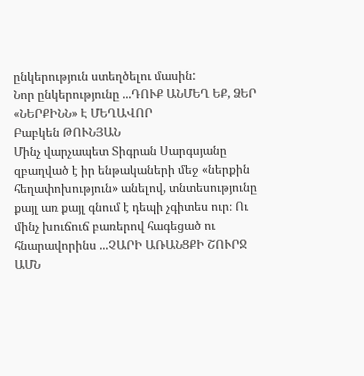ընկերություն ստեղծելու մասին:
Նոր ընկերությունը ...ԴՈՒՔ ԱՆՄԵՂ ԵՔ, ՁԵՐ «ՆԵՐՔԻՆՆ» Է ՄԵՂԱՎՈՐ
Բաբկեն ԹՈՒՆՅԱՆ
Մինչ վարչապետ Տիգրան Սարգսյանը զբաղված է իր ենթակաների մեջ «ներքին հեղափոխություն» անելով, տնտեսությունը քայլ առ քայլ գնում է դեպի չգիտես ուր։ Ու մինչ խուճուճ բառերով հագեցած ու հնարավորինս ...ՉԱՐԻ ԱՌԱՆՑՔԻ ՇՈՒՐՋ
ԱՄՆ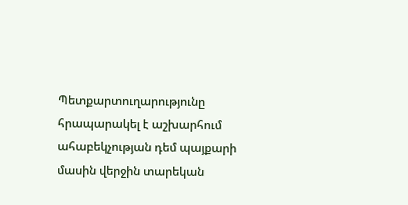Պետքարտուղարությունը հրապարակել է աշխարհում ահաբեկչության դեմ պայքարի մասին վերջին տարեկան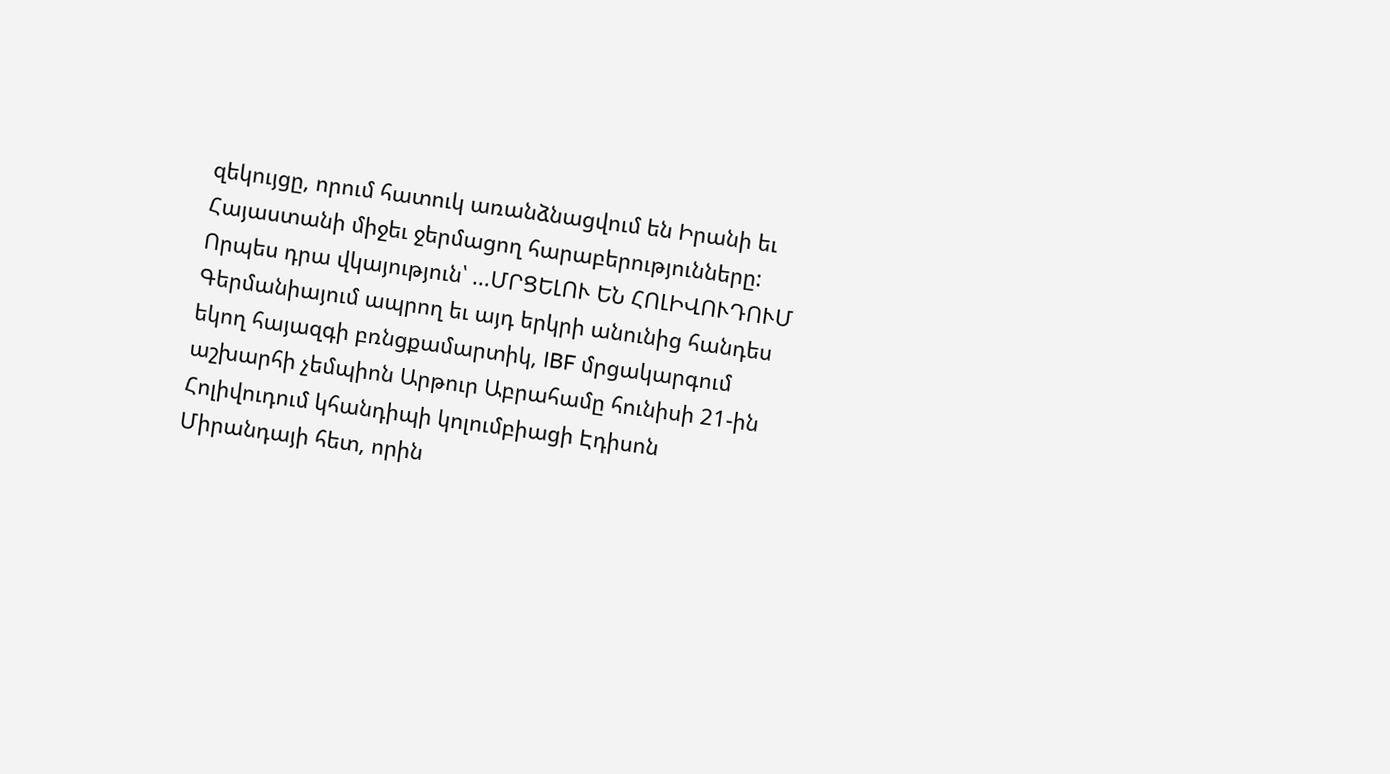զեկույցը, որում հատուկ առանձնացվում են Իրանի եւ Հայաստանի միջեւ ջերմացող հարաբերությունները: Որպես դրա վկայություն՝ ...ՄՐՑԵԼՈՒ ԵՆ ՀՈԼԻՎՈՒԴՈՒՄ
Գերմանիայում ապրող եւ այդ երկրի անունից հանդես եկող հայազգի բռնցքամարտիկ, IBF մրցակարգում աշխարհի չեմպիոն Արթուր Աբրահամը հունիսի 21-ին Հոլիվուդում կհանդիպի կոլումբիացի Էդիսոն Միրանդայի հետ, որին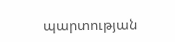պարտության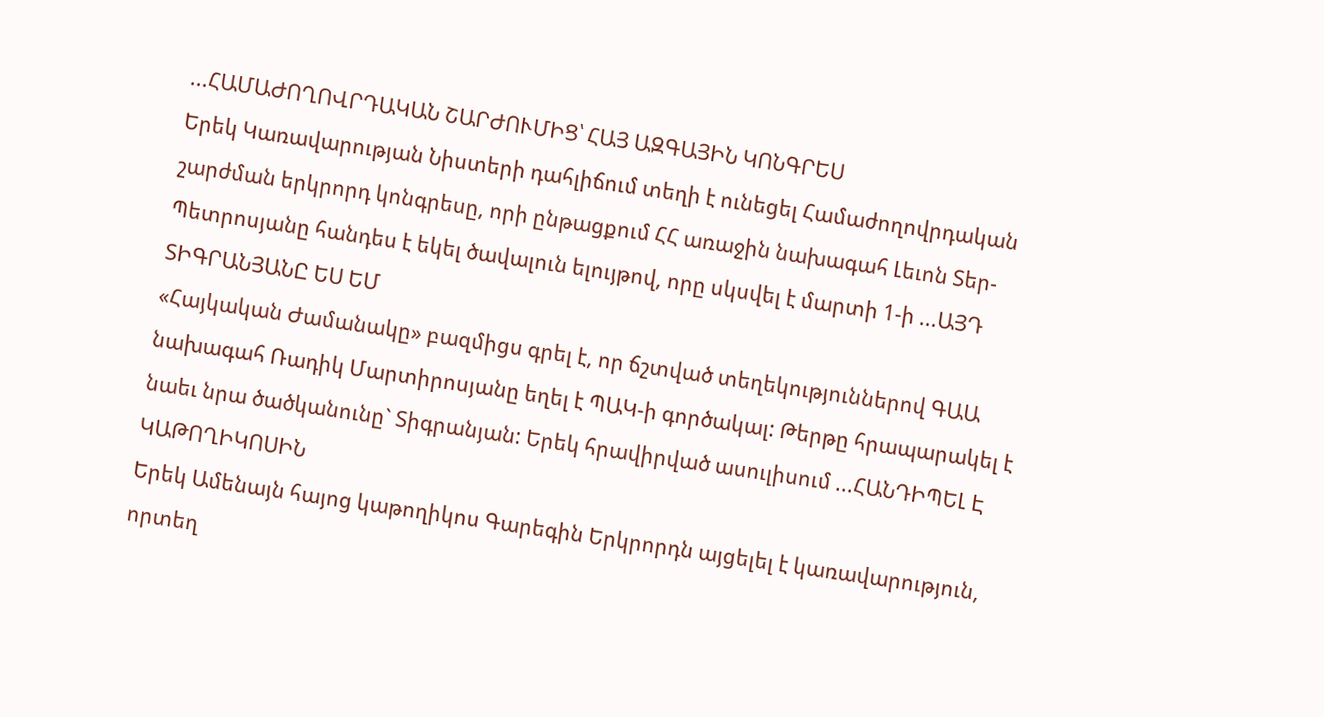...ՀԱՄԱԺՈՂՈՎՐԴԱԿԱՆ ՇԱՐԺՈՒՄԻՑ՝ ՀԱՅ ԱԶԳԱՅԻՆ ԿՈՆԳՐԵՍ
Երեկ Կառավարության Նիստերի դահլիճում տեղի է ունեցել Համաժողովրդական շարժման երկրորդ կոնգրեսը, որի ընթացքում ՀՀ առաջին նախագահ Լեւոն Տեր-Պետրոսյանը հանդես է եկել ծավալուն ելույթով, որը սկսվել է մարտի 1-ի ...ԱՅԴ ՏԻԳՐԱՆՅԱՆԸ ԵՍ ԵՄ
«Հայկական Ժամանակը» բազմիցս գրել է, որ ճշտված տեղեկություններով ԳԱԱ նախագահ Ռադիկ Մարտիրոսյանը եղել է ՊԱԿ-ի գործակալ: Թերթը հրապարակել է նաեւ նրա ծածկանունը` Տիգրանյան: Երեկ հրավիրված ասուլիսում ...ՀԱՆԴԻՊԵԼ Է ԿԱԹՈՂԻԿՈՍԻՆ
Երեկ Ամենայն հայոց կաթողիկոս Գարեգին Երկրորդն այցելել է կառավարություն, որտեղ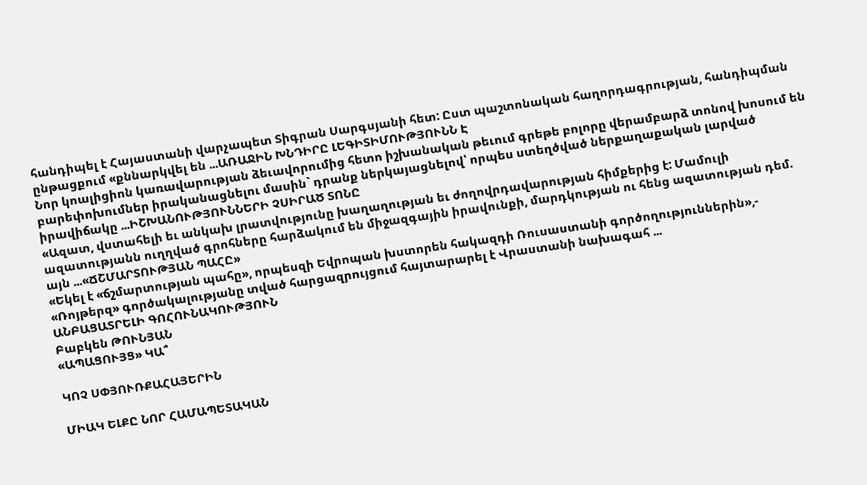հանդիպել է Հայաստանի վարչապետ Տիգրան Սարգսյանի հետ: Ըստ պաշտոնական հաղորդագրության, հանդիպման ընթացքում «քննարկվել են ...ԱՌԱՋԻՆ ԽՆԴԻՐԸ ԼԵԳԻՏԻՄՈՒԹՅՈՒՆՆ Է
Նոր կոալիցիոն կառավարության ձեւավորումից հետո իշխանական թեւում գրեթե բոլորը վերամբարձ տոնով խոսում են բարեփոխումներ իրականացնելու մասին` դրանք ներկայացնելով՝ որպես ստեղծված ներքաղաքական լարված իրավիճակը ...ԻՇԽԱՆՈՒԹՅՈՒՆՆԵՐԻ ՉՍԻՐԱԾ ՏՈՆԸ
«Ազատ, վստահելի եւ անկախ լրատվությունը խաղաղության եւ ժողովրդավարության հիմքերից է: Մամուլի ազատությանն ուղղված գրոհները հարձակում են միջազգային իրավունքի, մարդկության ու հենց ազատության դեմ. այն ...«ՃՇՄԱՐՏՈՒԹՅԱՆ ՊԱՀԸ»
«Եկել է «ճշմարտության պահը», որպեսզի Եվրոպան խստորեն հակազդի Ռուսաստանի գործողություններին»,- «Ռոյթերզ» գործակալությանը տված հարցազրույցում հայտարարել է Վրաստանի նախագահ ...
ԱՆԲԱՑԱՏՐԵԼԻ ԳՈՀՈՒՆԱԿՈՒԹՅՈՒՆ
Բաբկեն ԹՈՒՆՅԱՆ
«ԱՊԱՑՈՒՅՑ» ԿԱ՞

ԿՈՉ ՍՓՅՈՒՌՔԱՀԱՅԵՐԻՆ

ՄԻԱԿ ԵԼՔԸ ՆՈՐ ՀԱՄԱՊԵՏԱԿԱՆ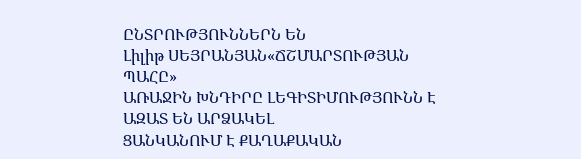ԸՆՏՐՈՒԹՅՈՒՆՆԵՐՆ ԵՆ
Լիլիթ ՍԵՅՐԱՆՅԱՆ«ՃՇՄԱՐՏՈՒԹՅԱՆ ՊԱՀԸ»
ԱՌԱՋԻՆ ԽՆԴԻՐԸ ԼԵԳԻՏԻՄՈՒԹՅՈՒՆՆ Է
ԱԶԱՏ ԵՆ ԱՐՁԱԿԵԼ
ՑԱՆԿԱՆՈՒՄ Է ՔԱՂԱՔԱԿԱՆ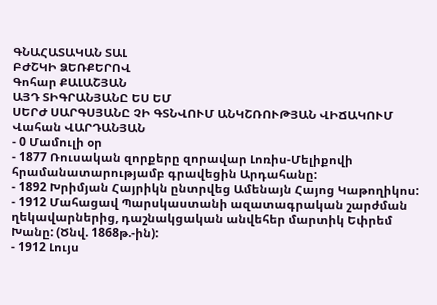ԳՆԱՀԱՏԱԿԱՆ ՏԱԼ
ԲԺՇԿԻ ՁԵՌՔԵՐՈՎ
Գոհար ՔԱԼԱՇՅԱՆ
ԱՅԴ ՏԻԳՐԱՆՅԱՆԸ ԵՍ ԵՄ
ՍԵՐԺ ՍԱՐԳՍՅԱՆԸ ՉԻ ԳՏՆՎՈՒՄ ԱՆԿՇՌՈՒԹՅԱՆ ՎԻՃԱԿՈՒՄ
Վահան ՎԱՐԴԱՆՅԱՆ
- 0 Մամուլի օր
- 1877 Ռուսական զորքերը զորավար Լոռիս-Մելիքովի հրամանատարությամբ գրավեցին Արդահանը:
- 1892 Խրիմյան Հայրիկն ընտրվեց Ամենայն Հայոց Կաթողիկոս:
- 1912 Մահացավ Պարսկաստանի ազատագրական շարժման ղեկավարներից, դաշնակցական անվեհեր մարտիկ Եփրեմ Խանը: (Ծնվ. 1868թ.-ին):
- 1912 Լույս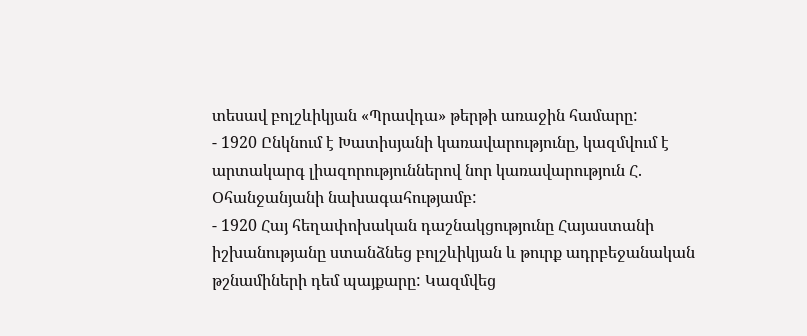տեսավ բոլշևիկյան «Պրավդա» թերթի առաջին համարը:
- 1920 Ընկնում է Խատիսյանի կառավարությունը, կազմվում է արտակարգ լիազորություններով նոր կառավարություն Հ. Օհանջանյանի նախագահությամբ:
- 1920 Հայ հեղափոխական դաշնակցությունը Հայաստանի իշխանությանը ստանձնեց բոլշևիկյան և թուրք ադրբեջանական թշնամիների դեմ պայքարը: Կազմվեց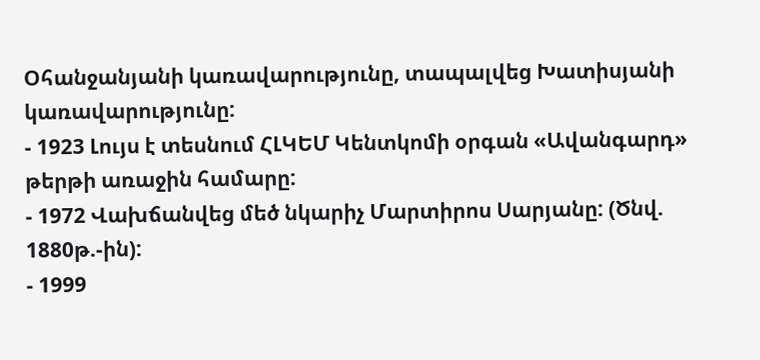Օհանջանյանի կառավարությունը, տապալվեց Խատիսյանի կառավարությունը:
- 1923 Լույս է տեսնում ՀԼԿԵՄ Կենտկոմի օրգան «Ավանգարդ» թերթի առաջին համարը:
- 1972 Վախճանվեց մեծ նկարիչ Մարտիրոս Սարյանը: (Ծնվ. 1880թ.-ին):
- 1999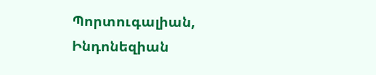Պորտուգալիան, Ինդոնեզիան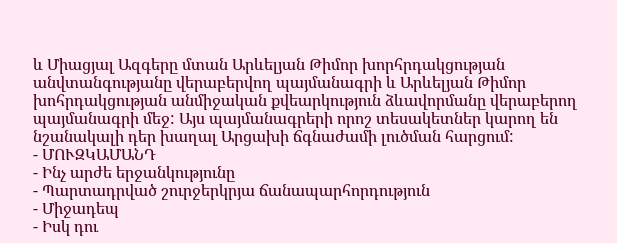և Միացյալ Ազգերը մտան Արևելյան Թիմոր խորհրդակցության անվտանգությանը վերաբերվող պայմանագրի և Արևելյան Թիմոր խոհրդակցության անմիջական քվեարկություն ձևավորմանը վերաբերող պայմանագրի մեջ: Այս պայմանագրերի որոշ տեսակետներ կարող են նշանակալի դեր խաղալ Արցախի ճգնաժամի լուծման հարցում:
- ՄՈՒԶԿԱՄԱՆԴ
- Ինչ արժե երջանկությունը
- Պարտադրված շուրջերկրյա ճանապարհորդություն
- Միջադեպ
- Իսկ դու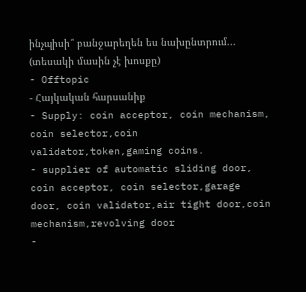ինչպիսի՞ բանջարեղեն ես նախընտրում... (տեսակի մասին չէ խոսքը)
- Offtopic
- Հայկական հարսանիք
- Supply: coin acceptor, coin mechanism, coin selector,coin validator,token,gaming coins.
- supplier of automatic sliding door, coin acceptor, coin selector,garage door, coin validator,air tight door,coin mechanism,revolving door
-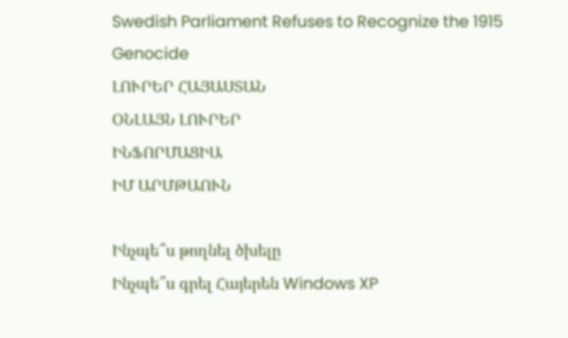Swedish Parliament Refuses to Recognize the 1915 Genocide
ԼՈՒՐԵՐ ՀԱՅԱՍՏԱՆ
ՕՆԼԱՅՆ ԼՈՒՐԵՐ
ԻՆՖՈՐՄԱՑԻԱ
ԻՄ ԱՐՄԹԱՈՒՆ

Ինչպե՞ս թողնել ծխելը
Ինչպե՞ս գրել Հայերեն Windows XP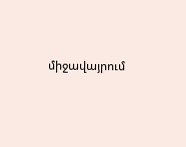միջավայրում